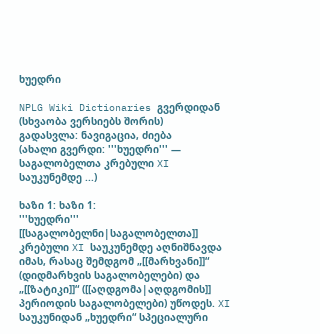ხუედრი

NPLG Wiki Dictionaries გვერდიდან
(სხვაობა ვერსიებს შორის)
გადასვლა: ნავიგაცია, ძიება
(ახალი გვერდი: '''ხუედრი''' — საგალობელთა კრებული XI საუკუნემდე ...)

ხაზი 1: ხაზი 1:
'''ხუედრი''' [[საგალობელნი|საგალობელთა]] კრებული XI საუკუნემდე აღნიშნავდა იმას, რასაც შემდგომ „[[მარხვანი]]“ (დიდმარხვის საგალობელები) და „[[ზატიკი]]“ ([[აღდგომა|აღდგომის]] პერიოდის საგალობელები) უწოდეს. XI საუკუნიდან „ხუედრი“ სპეციალური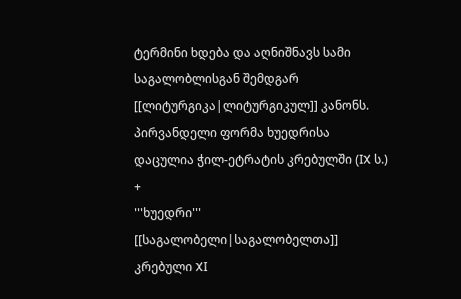ტერმინი ხდება და აღნიშნავს სამი საგალობლისგან შემდგარ [[ლიტურგიკა|ლიტურგიკულ]] კანონს. პირვანდელი ფორმა ხუედრისა დაცულია ჭილ-ეტრატის კრებულში (IX ს.)
+
'''ხუედრი''' [[საგალობელი|საგალობელთა]] კრებული XI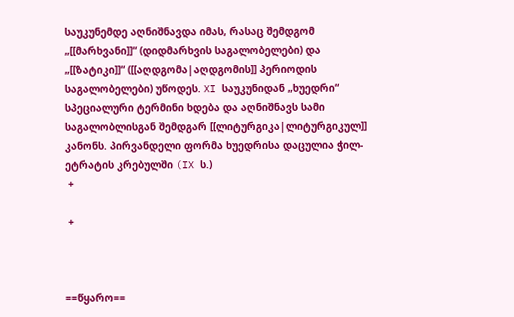საუკუნემდე აღნიშნავდა იმას, რასაც შემდგომ „[[მარხვანი]]“ (დიდმარხვის საგალობელები) და „[[ზატიკი]]“ ([[აღდგომა|აღდგომის]] პერიოდის საგალობელები) უწოდეს. XI საუკუნიდან „ხუედრი“ სპეციალური ტერმინი ხდება და აღნიშნავს სამი საგალობლისგან შემდგარ [[ლიტურგიკა|ლიტურგიკულ]] კანონს. პირვანდელი ფორმა ხუედრისა დაცულია ჭილ-ეტრატის კრებულში (IX ს.)
 +

 +



==წყარო==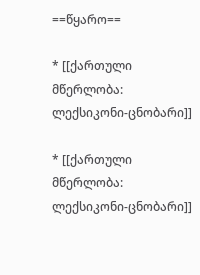==წყარო==

* [[ქართული მწერლობა: ლექსიკონი-ცნობარი]]

* [[ქართული მწერლობა: ლექსიკონი-ცნობარი]]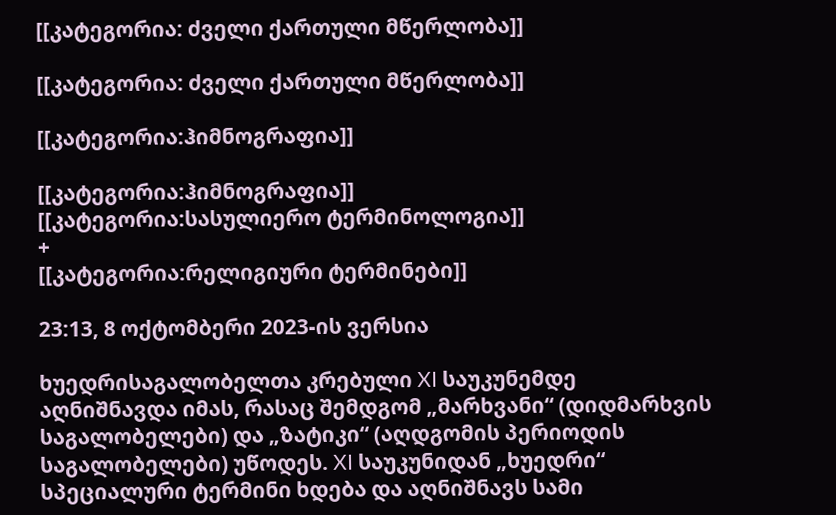[[კატეგორია: ძველი ქართული მწერლობა]]

[[კატეგორია: ძველი ქართული მწერლობა]]

[[კატეგორია:ჰიმნოგრაფია]]

[[კატეგორია:ჰიმნოგრაფია]]
[[კატეგორია:სასულიერო ტერმინოლოგია]]
+
[[კატეგორია:რელიგიური ტერმინები]]

23:13, 8 ოქტომბერი 2023-ის ვერსია

ხუედრისაგალობელთა კრებული XI საუკუნემდე აღნიშნავდა იმას, რასაც შემდგომ „მარხვანი“ (დიდმარხვის საგალობელები) და „ზატიკი“ (აღდგომის პერიოდის საგალობელები) უწოდეს. XI საუკუნიდან „ხუედრი“ სპეციალური ტერმინი ხდება და აღნიშნავს სამი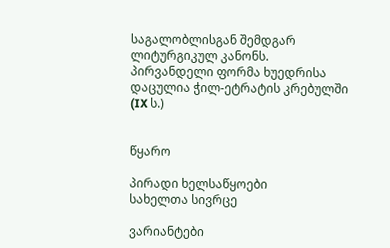საგალობლისგან შემდგარ ლიტურგიკულ კანონს. პირვანდელი ფორმა ხუედრისა დაცულია ჭილ-ეტრატის კრებულში (IX ს.)


წყარო

პირადი ხელსაწყოები
სახელთა სივრცე

ვარიანტები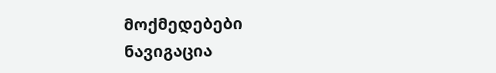მოქმედებები
ნავიგაცია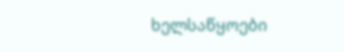ხელსაწყოები